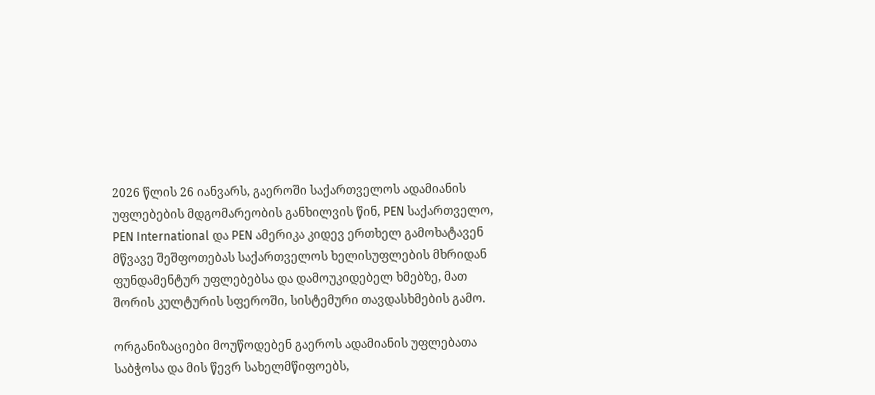2026 წლის 26 იანვარს, გაეროში საქართველოს ადამიანის უფლებების მდგომარეობის განხილვის წინ, PEN საქართველო, PEN International და PEN ამერიკა კიდევ ერთხელ გამოხატავენ მწვავე შეშფოთებას საქართველოს ხელისუფლების მხრიდან ფუნდამენტურ უფლებებსა და დამოუკიდებელ ხმებზე, მათ შორის კულტურის სფეროში, სისტემური თავდასხმების გამო.

ორგანიზაციები მოუწოდებენ გაეროს ადამიანის უფლებათა საბჭოსა და მის წევრ სახელმწიფოებს,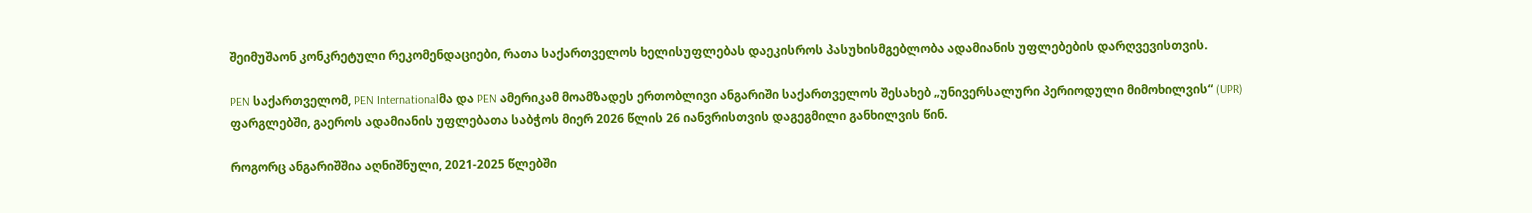შეიმუშაონ კონკრეტული რეკომენდაციები, რათა საქართველოს ხელისუფლებას დაეკისროს პასუხისმგებლობა ადამიანის უფლებების დარღვევისთვის.

PEN საქართველომ, PEN Internationalმა და PEN ამერიკამ მოამზადეს ერთობლივი ანგარიში საქართველოს შესახებ „უნივერსალური პერიოდული მიმოხილვის“ (UPR) ფარგლებში, გაეროს ადამიანის უფლებათა საბჭოს მიერ 2026 წლის 26 იანვრისთვის დაგეგმილი განხილვის წინ.

როგორც ანგარიშშია აღნიშნული, 2021-2025 წლებში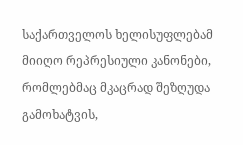საქართველოს ხელისუფლებამ მიიღო რეპრესიული კანონები, რომლებმაც მკაცრად შეზღუდა გამოხატვის,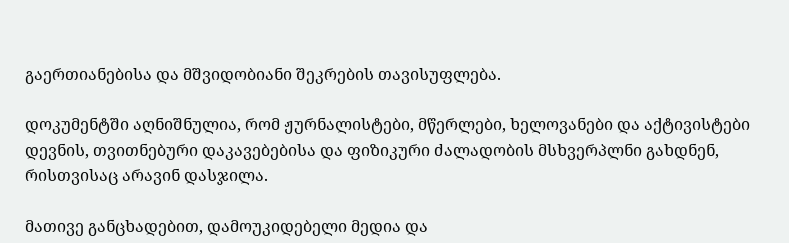გაერთიანებისა და მშვიდობიანი შეკრების თავისუფლება.

დოკუმენტში აღნიშნულია, რომ ჟურნალისტები, მწერლები, ხელოვანები და აქტივისტები დევნის, თვითნებური დაკავებებისა და ფიზიკური ძალადობის მსხვერპლნი გახდნენ, რისთვისაც არავინ დასჯილა.

მათივე განცხადებით, დამოუკიდებელი მედია და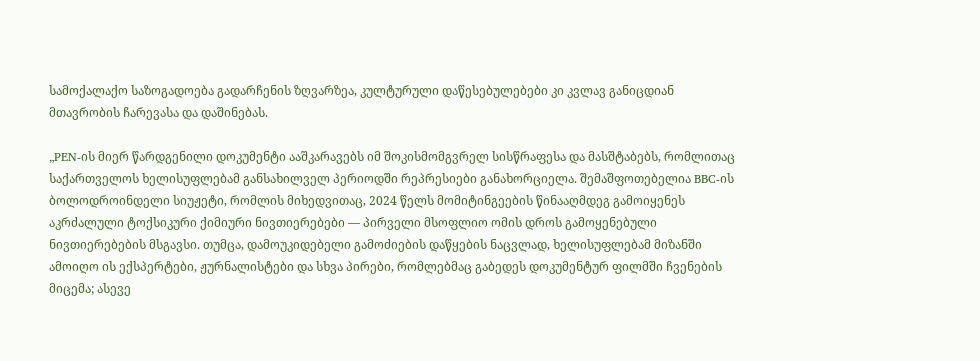სამოქალაქო საზოგადოება გადარჩენის ზღვარზეა, კულტურული დაწესებულებები კი კვლავ განიცდიან მთავრობის ჩარევასა და დაშინებას.

„PEN-ის მიერ წარდგენილი დოკუმენტი ააშკარავებს იმ შოკისმომგვრელ სისწრაფესა და მასშტაბებს, რომლითაც საქართველოს ხელისუფლებამ განსახილველ პერიოდში რეპრესიები განახორციელა. შემაშფოთებელია BBC-ის ბოლოდროინდელი სიუჟეტი, რომლის მიხედვითაც, 2024 წელს მომიტინგეების წინააღმდეგ გამოიყენეს აკრძალული ტოქსიკური ქიმიური ნივთიერებები — პირველი მსოფლიო ომის დროს გამოყენებული ნივთიერებების მსგავსი. თუმცა, დამოუკიდებელი გამოძიების დაწყების ნაცვლად, ხელისუფლებამ მიზანში ამოიღო ის ექსპერტები, ჟურნალისტები და სხვა პირები, რომლებმაც გაბედეს დოკუმენტურ ფილმში ჩვენების მიცემა; ასევე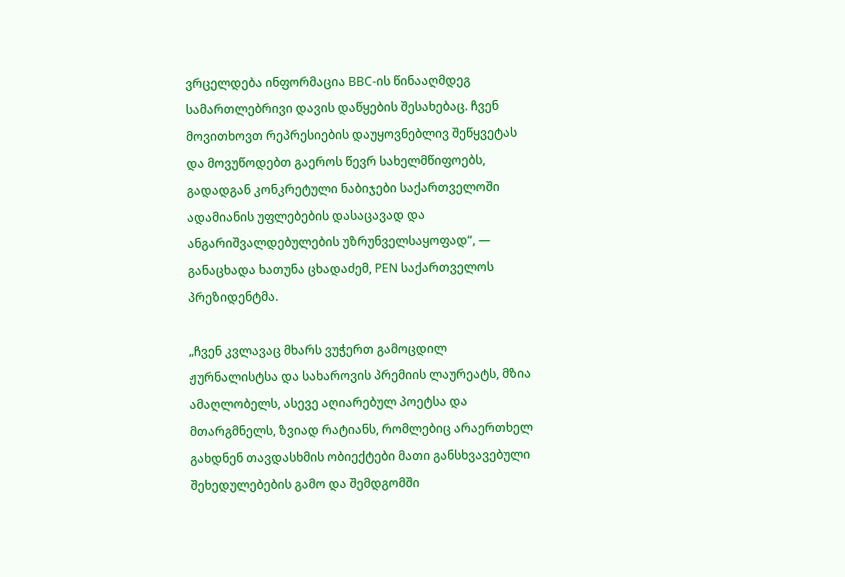ვრცელდება ინფორმაცია BBC-ის წინააღმდეგ სამართლებრივი დავის დაწყების შესახებაც. ჩვენ მოვითხოვთ რეპრესიების დაუყოვნებლივ შეწყვეტას და მოვუწოდებთ გაეროს წევრ სახელმწიფოებს, გადადგან კონკრეტული ნაბიჯები საქართველოში ადამიანის უფლებების დასაცავად და ანგარიშვალდებულების უზრუნველსაყოფად“, — განაცხადა ხათუნა ცხადაძემ, PEN საქართველოს პრეზიდენტმა.

„ჩვენ კვლავაც მხარს ვუჭერთ გამოცდილ ჟურნალისტსა და სახაროვის პრემიის ლაურეატს, მზია ამაღლობელს, ასევე აღიარებულ პოეტსა და მთარგმნელს, ზვიად რატიანს, რომლებიც არაერთხელ გახდნენ თავდასხმის ობიექტები მათი განსხვავებული შეხედულებების გამო და შემდგომში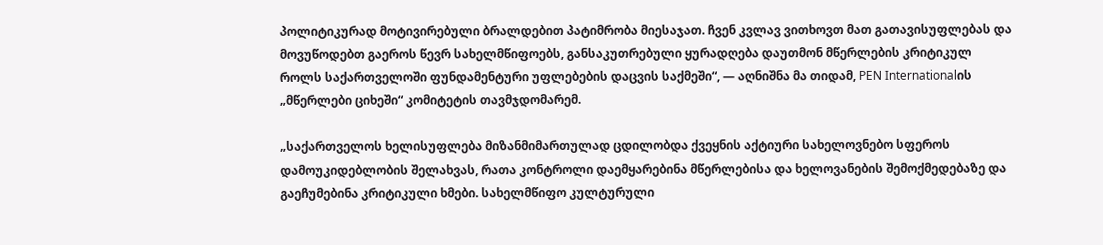პოლიტიკურად მოტივირებული ბრალდებით პატიმრობა მიესაჯათ. ჩვენ კვლავ ვითხოვთ მათ გათავისუფლებას და მოვუწოდებთ გაეროს წევრ სახელმწიფოებს, განსაკუთრებული ყურადღება დაუთმონ მწერლების კრიტიკულ როლს საქართველოში ფუნდამენტური უფლებების დაცვის საქმეში“, — აღნიშნა მა თიდამ, PEN Internationalის „მწერლები ციხეში“ კომიტეტის თავმჯდომარემ.

„საქართველოს ხელისუფლება მიზანმიმართულად ცდილობდა ქვეყნის აქტიური სახელოვნებო სფეროს დამოუკიდებლობის შელახვას, რათა კონტროლი დაემყარებინა მწერლებისა და ხელოვანების შემოქმედებაზე და გაეჩუმებინა კრიტიკული ხმები. სახელმწიფო კულტურული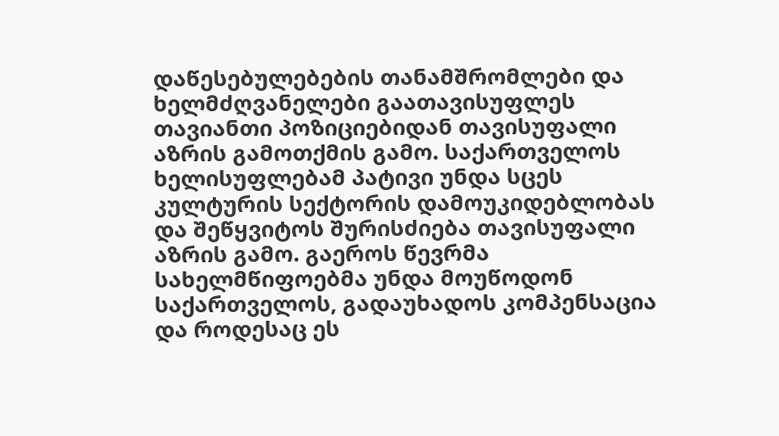დაწესებულებების თანამშრომლები და ხელმძღვანელები გაათავისუფლეს თავიანთი პოზიციებიდან თავისუფალი აზრის გამოთქმის გამო. საქართველოს ხელისუფლებამ პატივი უნდა სცეს კულტურის სექტორის დამოუკიდებლობას და შეწყვიტოს შურისძიება თავისუფალი აზრის გამო. გაეროს წევრმა სახელმწიფოებმა უნდა მოუწოდონ საქართველოს, გადაუხადოს კომპენსაცია და როდესაც ეს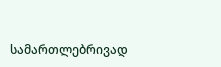სამართლებრივად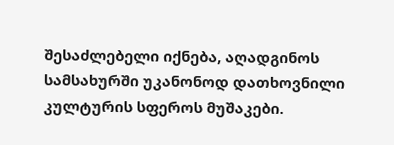შესაძლებელი იქნება, აღადგინოს სამსახურში უკანონოდ დათხოვნილი კულტურის სფეროს მუშაკები.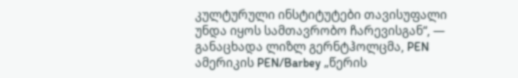კულტურული ინსტიტუტები თავისუფალი უნდა იყოს სამთავრობო ჩარევისგან“, — განაცხადა ლიზლ გერნტჰოლცმა, PEN ამერიკის PEN/Barbey „წერის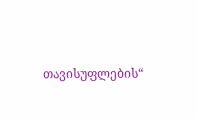თავისუფლების“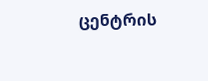ცენტრის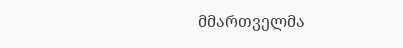მმართველმა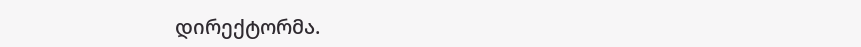დირექტორმა.